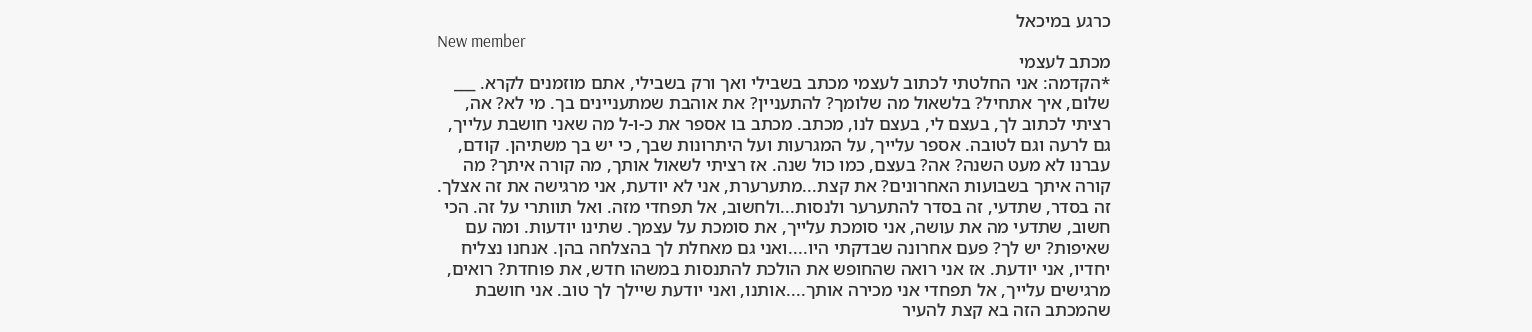כרגע במיכאל
New member
מכתב לעצמי
*הקדמה: אני החלטתי לכתוב לעצמי מכתב בשבילי ואך ורק בשבילי, אתם מוזמנים לקרא. ___ שלום, איך אתחיל? בלשאול מה שלומך? להתעניין? את אוהבת שמתעניינים בך. מי לא? אה, רציתי לכתוב לך, בעצם לי, בעצם לנו, מכתב. מכתב בו אספר את כ-ו-ל מה שאני חושבת עלייך, גם לרעה וגם לטובה. אספר עלייך, על המגרעות ועל היתרונות שבך, כי יש בך משתיהן. קודם, עברנו לא מעט השנה? אה? בעצם, כמו כול שנה. אז רציתי לשאול אותך, מה קורה איתך? מה קורה איתך בשבועות האחרונים? את קצת...מתערערת, אני לא יודעת, אני מרגישה את זה אצלך. זה בסדר, שתדעי, זה בסדר להתערער ולנסות...ולחשוב, אל תפחדי מזה. ואל תוותרי על זה. הכי חשוב, שתדעי מה את עושה, אני סומכת עלייך, את סומכת על עצמך. שתינו יודעות. ומה עם שאיפות? יש לך? פעם אחרונה שבדקתי היו....ואני גם מאחלת לך בהצלחה בהן. אנחנו נצליח יחדיו, אני יודעת. אז אני רואה שהחופש את הולכת להתנסות במשהו חדש, את פוחדת? רואים, מרגישים עלייך, אל תפחדי אני מכירה אותך....אותנו, ואני יודעת שיילך לך טוב. אני חושבת שהמכתב הזה בא קצת להעיר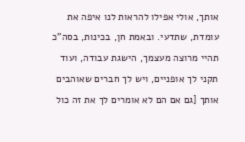אותך, אולי אפילו להראות לנו איפה את עומדת, שתדעי. ובאמת חן, בכינות, בסה"כ תהיי מרוצה מעצמך, הישגת עבודה, ועוד תקני לך אופניים, ויש לך חברים שאוהבים אותך [גם אם הם לא אומרים לך את זה כול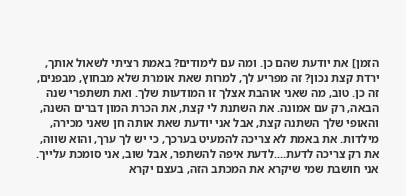הזמן] את יודעת שהם כן. ומה עם לימודים? באמת רציתי לשאול אותך, ירדת קצת נכון? זה מפריע לך, למרות שאת אומרת שלא מבחוץ, מבפנים, זה כן. טוב, מה שאני אוהבת אצלך זו המודעות שלך. ואת תשתפרי שנה הבאה, רק עם אמונה. את השתנת לי קצת, את הכרת המון דברים השנה, והאופי שלך השתנה קצת, אבל אני יודעת שאת אותה חן שאני מכירה, מילדות. את באמת לא צריכה להמעיט בערכך, כי יש לך ערך, והוא שווה, את רק צריכה לדעת....לדעת איפה להשתפר, אבל שוב, אני סומכת עלייך. אני חושבת שמי שיקרא את המכתב הזה, בעצם יקרא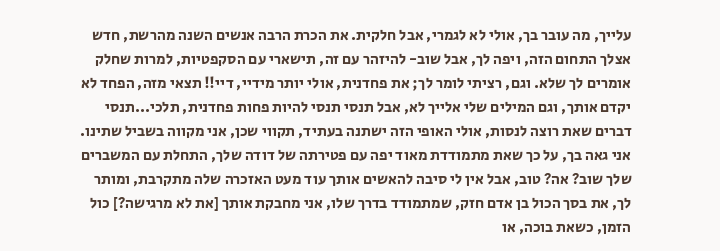עלייך, מה עובר בך, אולי לא לגמרי, אבל חלקית. את הכרת הרבה אנשים השנה מהרשת, חדש אצלך התחום הזה, ויפה לך, אבל שוב- להיזהר עם זה, תישארי עם הסקפטיות, למרות שחלק אומרים לך שלא. וגם, רציתי לומר לך; את פחדנית, אולי יותר מידיי, דיי!! תצאי מזה, הפחד לא יקדם אותך, וגם המילים שלי אלייך לא, אבל תנסי תנסי להיות פחות פחדנית, תלכי...תנסי דברים שאת רוצה לנסות, אולי האופי הזה ישתנה בעתיד, תקווי שכן, אני מקווה בשביל שתינו. אני גאה בך, על כך שאת מתמודדת מאוד יפה עם פטירתה של דודה שלך, התחלת עם המשברים שלך שוב? אה? טוב, אבל אין לי סיבה להאשים אותך עוד מעט האזכרה שלה מתקרבת, ומותר לך, את בסך הכול בן אדם חזק, שמתמודד בדרך שלו, אני מחבקת אותך [את לא מרגישה?] כול הזמן, כשאת בוכה, או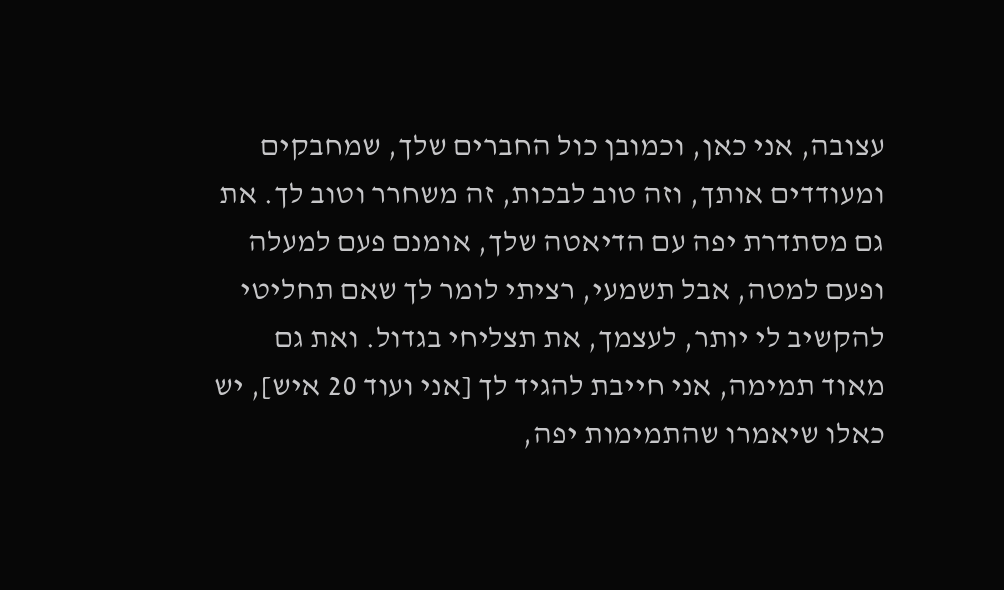עצובה, אני כאן, וכמובן כול החברים שלך, שמחבקים ומעודדים אותך, וזה טוב לבכות, זה משחרר וטוב לך. את גם מסתדרת יפה עם הדיאטה שלך, אומנם פעם למעלה ופעם למטה, אבל תשמעי, רציתי לומר לך שאם תחליטי להקשיב לי יותר, לעצמך, את תצליחי בגדול. ואת גם מאוד תמימה, אני חייבת להגיד לך [אני ועוד 20 איש], יש כאלו שיאמרו שהתמימות יפה,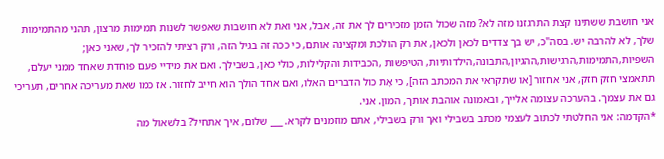אני חושבת ששתינו קצת התרגזנו מזה לא? מזה שכול הזמן מזכירים לך את זה, אבל, אני ואת לא חושבות שאפשר לשנות תמימות מרצון, תהני מהתמימות שלך, לא להרבה יש. בסה"כ, יש בך צדדים לכאן ולכאן, את רק הולכת ומקצינה אותם, כי ככה זה בגיל הזה, ורק רציתי להזכיר לך, שאני כאן; השפיות,התמימות,הרגישות,ההגיון,התבונה,הילדותיות, הטיפשות ,הכבידות והקלילות, כולי כאן, בשבילך. ואם את מידיי פעם פוחדת שאחד ממני יעלם, תתאמצי חזק חזק, אני אחזור [או שתקראי את המכתב הזה], כי אָת כול הדברים האלו, ואם אחד הולך הוא חייב לחזור. אז כמו שאת מעריכה אחרים, תעריכי גם את עצמך. בהערכה עצומה אלייך, ובאמונה אוהבת אותך, המון. אני.
*הקדמה: אני החלטתי לכתוב לעצמי מכתב בשבילי ואך ורק בשבילי, אתם מוזמנים לקרא. ___ שלום, איך אתחיל? בלשאול מה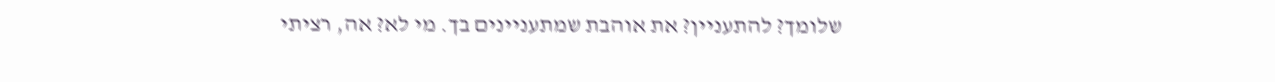שלומך? להתעניין? את אוהבת שמתעניינים בך. מי לא? אה, רציתי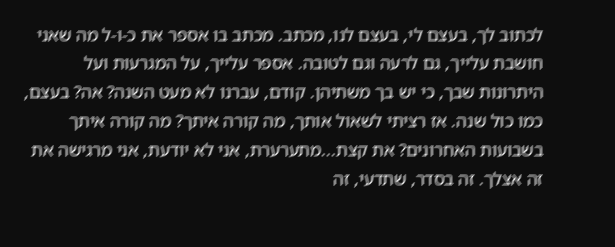לכתוב לך, בעצם לי, בעצם לנו, מכתב. מכתב בו אספר את כ-ו-ל מה שאני חושבת עלייך, גם לרעה וגם לטובה. אספר עלייך, על המגרעות ועל היתרונות שבך, כי יש בך משתיהן. קודם, עברנו לא מעט השנה? אה? בעצם, כמו כול שנה. אז רציתי לשאול אותך, מה קורה איתך? מה קורה איתך בשבועות האחרונים? את קצת...מתערערת, אני לא יודעת, אני מרגישה את זה אצלך. זה בסדר, שתדעי, זה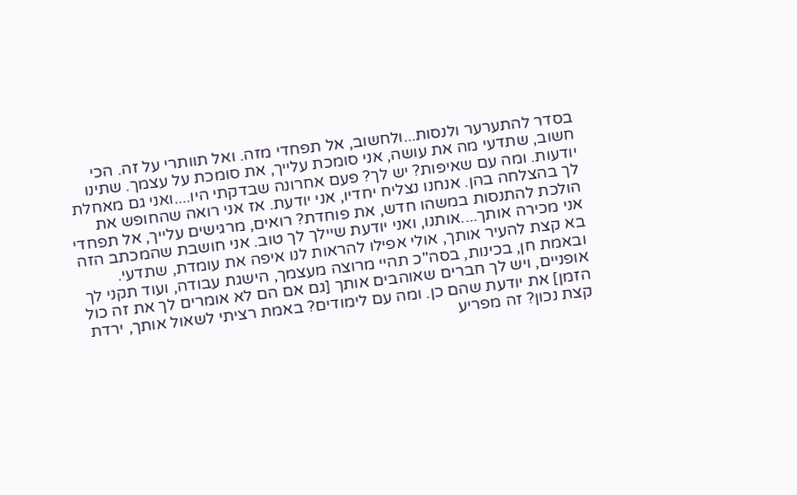בסדר להתערער ולנסות...ולחשוב, אל תפחדי מזה. ואל תוותרי על זה. הכי חשוב, שתדעי מה את עושה, אני סומכת עלייך, את סומכת על עצמך. שתינו יודעות. ומה עם שאיפות? יש לך? פעם אחרונה שבדקתי היו....ואני גם מאחלת לך בהצלחה בהן. אנחנו נצליח יחדיו, אני יודעת. אז אני רואה שהחופש את הולכת להתנסות במשהו חדש, את פוחדת? רואים, מרגישים עלייך, אל תפחדי אני מכירה אותך....אותנו, ואני יודעת שיילך לך טוב. אני חושבת שהמכתב הזה בא קצת להעיר אותך, אולי אפילו להראות לנו איפה את עומדת, שתדעי. ובאמת חן, בכינות, בסה"כ תהיי מרוצה מעצמך, הישגת עבודה, ועוד תקני לך אופניים, ויש לך חברים שאוהבים אותך [גם אם הם לא אומרים לך את זה כול הזמן] את יודעת שהם כן. ומה עם לימודים? באמת רציתי לשאול אותך, ירדת קצת נכון? זה מפריע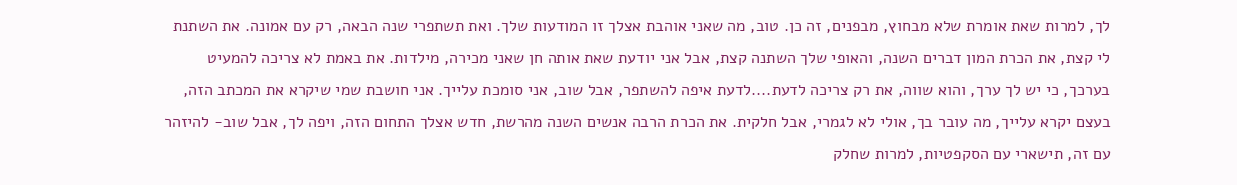לך, למרות שאת אומרת שלא מבחוץ, מבפנים, זה כן. טוב, מה שאני אוהבת אצלך זו המודעות שלך. ואת תשתפרי שנה הבאה, רק עם אמונה. את השתנת לי קצת, את הכרת המון דברים השנה, והאופי שלך השתנה קצת, אבל אני יודעת שאת אותה חן שאני מכירה, מילדות. את באמת לא צריכה להמעיט בערכך, כי יש לך ערך, והוא שווה, את רק צריכה לדעת....לדעת איפה להשתפר, אבל שוב, אני סומכת עלייך. אני חושבת שמי שיקרא את המכתב הזה, בעצם יקרא עלייך, מה עובר בך, אולי לא לגמרי, אבל חלקית. את הכרת הרבה אנשים השנה מהרשת, חדש אצלך התחום הזה, ויפה לך, אבל שוב- להיזהר עם זה, תישארי עם הסקפטיות, למרות שחלק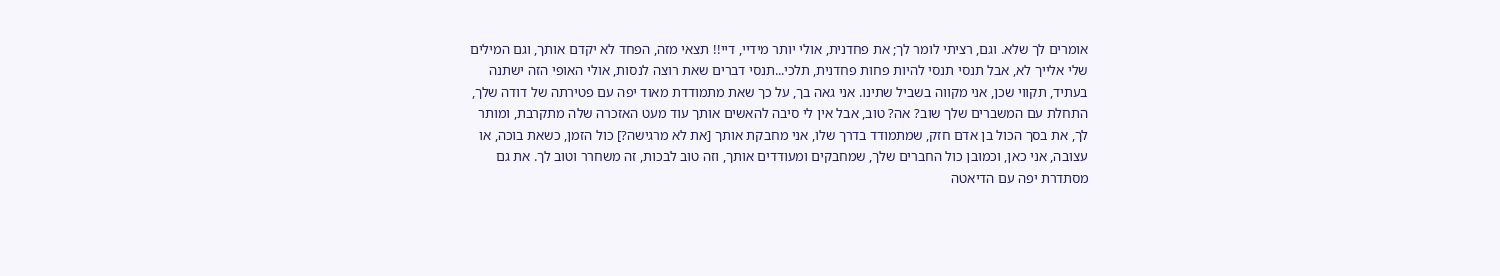אומרים לך שלא. וגם, רציתי לומר לך; את פחדנית, אולי יותר מידיי, דיי!! תצאי מזה, הפחד לא יקדם אותך, וגם המילים שלי אלייך לא, אבל תנסי תנסי להיות פחות פחדנית, תלכי...תנסי דברים שאת רוצה לנסות, אולי האופי הזה ישתנה בעתיד, תקווי שכן, אני מקווה בשביל שתינו. אני גאה בך, על כך שאת מתמודדת מאוד יפה עם פטירתה של דודה שלך, התחלת עם המשברים שלך שוב? אה? טוב, אבל אין לי סיבה להאשים אותך עוד מעט האזכרה שלה מתקרבת, ומותר לך, את בסך הכול בן אדם חזק, שמתמודד בדרך שלו, אני מחבקת אותך [את לא מרגישה?] כול הזמן, כשאת בוכה, או עצובה, אני כאן, וכמובן כול החברים שלך, שמחבקים ומעודדים אותך, וזה טוב לבכות, זה משחרר וטוב לך. את גם מסתדרת יפה עם הדיאטה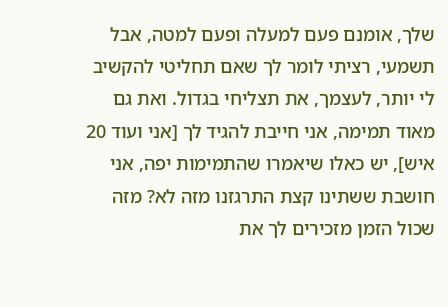שלך, אומנם פעם למעלה ופעם למטה, אבל תשמעי, רציתי לומר לך שאם תחליטי להקשיב לי יותר, לעצמך, את תצליחי בגדול. ואת גם מאוד תמימה, אני חייבת להגיד לך [אני ועוד 20 איש], יש כאלו שיאמרו שהתמימות יפה, אני חושבת ששתינו קצת התרגזנו מזה לא? מזה שכול הזמן מזכירים לך את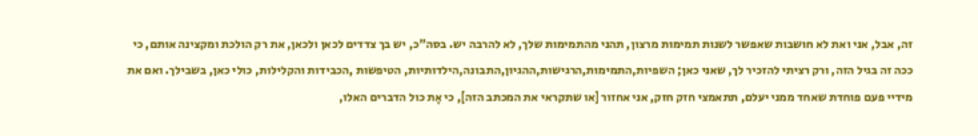זה, אבל, אני ואת לא חושבות שאפשר לשנות תמימות מרצון, תהני מהתמימות שלך, לא להרבה יש. בסה"כ, יש בך צדדים לכאן ולכאן, את רק הולכת ומקצינה אותם, כי ככה זה בגיל הזה, ורק רציתי להזכיר לך, שאני כאן; השפיות,התמימות,הרגישות,ההגיון,התבונה,הילדותיות, הטיפשות ,הכבידות והקלילות, כולי כאן, בשבילך. ואם את מידיי פעם פוחדת שאחד ממני יעלם, תתאמצי חזק חזק, אני אחזור [או שתקראי את המכתב הזה], כי אָת כול הדברים האלו,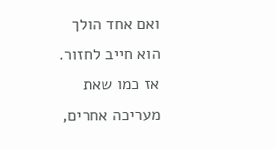ואם אחד הולך הוא חייב לחזור. אז כמו שאת מעריכה אחרים,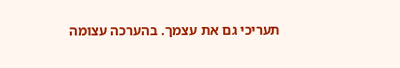תעריכי גם את עצמך. בהערכה עצומה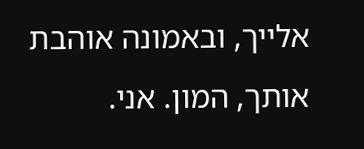אלייך, ובאמונה אוהבת אותך, המון. אני.